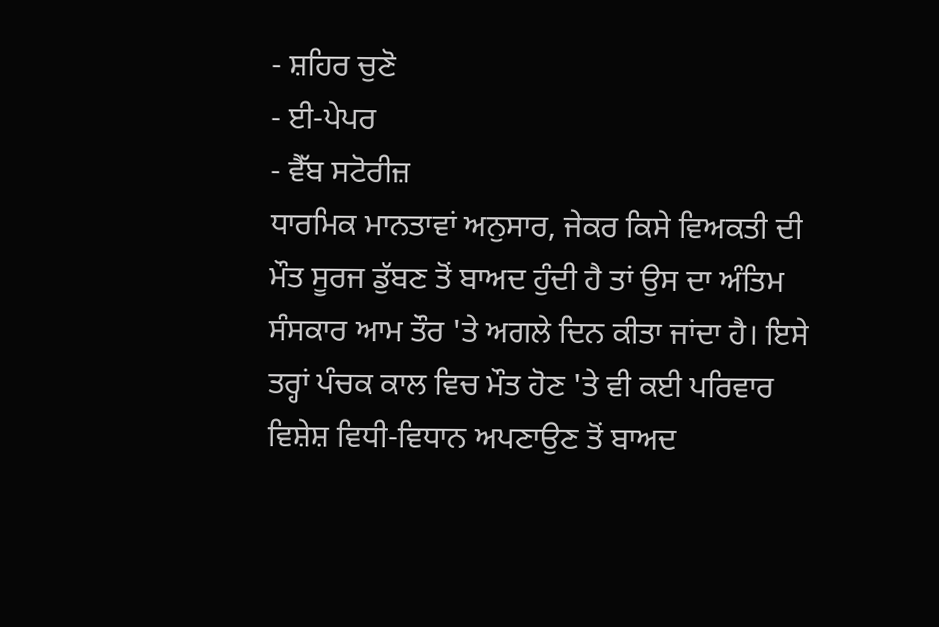- ਸ਼ਹਿਰ ਚੁਣੋ
- ਈ-ਪੇਪਰ
- ਵੈੱਬ ਸਟੋਰੀਜ਼
ਧਾਰਮਿਕ ਮਾਨਤਾਵਾਂ ਅਨੁਸਾਰ, ਜੇਕਰ ਕਿਸੇ ਵਿਅਕਤੀ ਦੀ ਮੌਤ ਸੂਰਜ ਡੁੱਬਣ ਤੋਂ ਬਾਅਦ ਹੁੰਦੀ ਹੈ ਤਾਂ ਉਸ ਦਾ ਅੰਤਿਮ ਸੰਸਕਾਰ ਆਮ ਤੌਰ 'ਤੇ ਅਗਲੇ ਦਿਨ ਕੀਤਾ ਜਾਂਦਾ ਹੈ। ਇਸੇ ਤਰ੍ਹਾਂ ਪੰਚਕ ਕਾਲ ਵਿਚ ਮੌਤ ਹੋਣ 'ਤੇ ਵੀ ਕਈ ਪਰਿਵਾਰ ਵਿਸ਼ੇਸ਼ ਵਿਧੀ-ਵਿਧਾਨ ਅਪਣਾਉਣ ਤੋਂ ਬਾਅਦ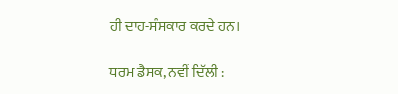ਹੀ ਦਾਹ-ਸੰਸਕਾਰ ਕਰਦੇ ਹਨ।

ਧਰਮ ਡੈਸਕ, ਨਵੀਂ ਦਿੱਲੀ :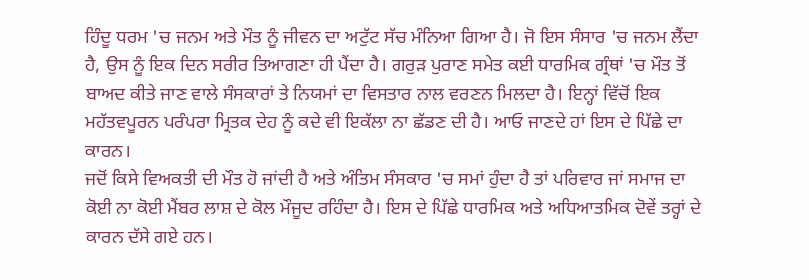ਹਿੰਦੂ ਧਰਮ 'ਚ ਜਨਮ ਅਤੇ ਮੌਤ ਨੂੰ ਜੀਵਨ ਦਾ ਅਟੁੱਟ ਸੱਚ ਮੰਨਿਆ ਗਿਆ ਹੈ। ਜੋ ਇਸ ਸੰਸਾਰ 'ਚ ਜਨਮ ਲੈਂਦਾ ਹੈ, ਉਸ ਨੂੰ ਇਕ ਦਿਨ ਸਰੀਰ ਤਿਆਗਣਾ ਹੀ ਪੈਂਦਾ ਹੈ। ਗਰੁੜ ਪੁਰਾਣ ਸਮੇਤ ਕਈ ਧਾਰਮਿਕ ਗ੍ਰੰਥਾਂ 'ਚ ਮੌਤ ਤੋਂ ਬਾਅਦ ਕੀਤੇ ਜਾਣ ਵਾਲੇ ਸੰਸਕਾਰਾਂ ਤੇ ਨਿਯਮਾਂ ਦਾ ਵਿਸਤਾਰ ਨਾਲ ਵਰਣਨ ਮਿਲਦਾ ਹੈ। ਇਨ੍ਹਾਂ ਵਿੱਚੋਂ ਇਕ ਮਹੱਤਵਪੂਰਨ ਪਰੰਪਰਾ ਮ੍ਰਿਤਕ ਦੇਹ ਨੂੰ ਕਦੇ ਵੀ ਇਕੱਲਾ ਨਾ ਛੱਡਣ ਦੀ ਹੈ। ਆਓ ਜਾਣਦੇ ਹਾਂ ਇਸ ਦੇ ਪਿੱਛੇ ਦਾ ਕਾਰਨ।
ਜਦੋਂ ਕਿਸੇ ਵਿਅਕਤੀ ਦੀ ਮੌਤ ਹੋ ਜਾਂਦੀ ਹੈ ਅਤੇ ਅੰਤਿਮ ਸੰਸਕਾਰ 'ਚ ਸਮਾਂ ਹੁੰਦਾ ਹੈ ਤਾਂ ਪਰਿਵਾਰ ਜਾਂ ਸਮਾਜ ਦਾ ਕੋਈ ਨਾ ਕੋਈ ਮੈਂਬਰ ਲਾਸ਼ ਦੇ ਕੋਲ ਮੌਜੂਦ ਰਹਿੰਦਾ ਹੈ। ਇਸ ਦੇ ਪਿੱਛੇ ਧਾਰਮਿਕ ਅਤੇ ਅਧਿਆਤਮਿਕ ਦੋਵੇਂ ਤਰ੍ਹਾਂ ਦੇ ਕਾਰਨ ਦੱਸੇ ਗਏ ਹਨ।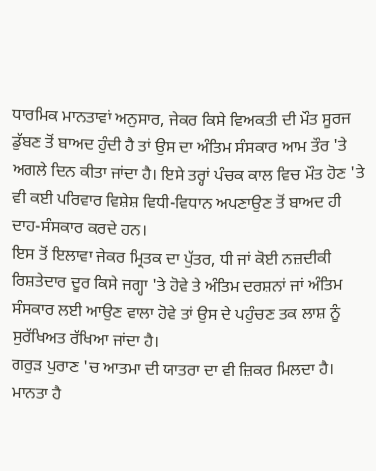ਧਾਰਮਿਕ ਮਾਨਤਾਵਾਂ ਅਨੁਸਾਰ, ਜੇਕਰ ਕਿਸੇ ਵਿਅਕਤੀ ਦੀ ਮੌਤ ਸੂਰਜ ਡੁੱਬਣ ਤੋਂ ਬਾਅਦ ਹੁੰਦੀ ਹੈ ਤਾਂ ਉਸ ਦਾ ਅੰਤਿਮ ਸੰਸਕਾਰ ਆਮ ਤੌਰ 'ਤੇ ਅਗਲੇ ਦਿਨ ਕੀਤਾ ਜਾਂਦਾ ਹੈ। ਇਸੇ ਤਰ੍ਹਾਂ ਪੰਚਕ ਕਾਲ ਵਿਚ ਮੌਤ ਹੋਣ 'ਤੇ ਵੀ ਕਈ ਪਰਿਵਾਰ ਵਿਸ਼ੇਸ਼ ਵਿਧੀ-ਵਿਧਾਨ ਅਪਣਾਉਣ ਤੋਂ ਬਾਅਦ ਹੀ ਦਾਹ-ਸੰਸਕਾਰ ਕਰਦੇ ਹਨ।
ਇਸ ਤੋਂ ਇਲਾਵਾ ਜੇਕਰ ਮ੍ਰਿਤਕ ਦਾ ਪੁੱਤਰ, ਧੀ ਜਾਂ ਕੋਈ ਨਜ਼ਦੀਕੀ ਰਿਸ਼ਤੇਦਾਰ ਦੂਰ ਕਿਸੇ ਜਗ੍ਹਾ 'ਤੇ ਹੋਵੇ ਤੇ ਅੰਤਿਮ ਦਰਸ਼ਨਾਂ ਜਾਂ ਅੰਤਿਮ ਸੰਸਕਾਰ ਲਈ ਆਉਣ ਵਾਲਾ ਹੋਵੇ ਤਾਂ ਉਸ ਦੇ ਪਹੁੰਚਣ ਤਕ ਲਾਸ਼ ਨੂੰ ਸੁਰੱਖਿਅਤ ਰੱਖਿਆ ਜਾਂਦਾ ਹੈ।
ਗਰੁੜ ਪੁਰਾਣ 'ਚ ਆਤਮਾ ਦੀ ਯਾਤਰਾ ਦਾ ਵੀ ਜ਼ਿਕਰ ਮਿਲਦਾ ਹੈ। ਮਾਨਤਾ ਹੈ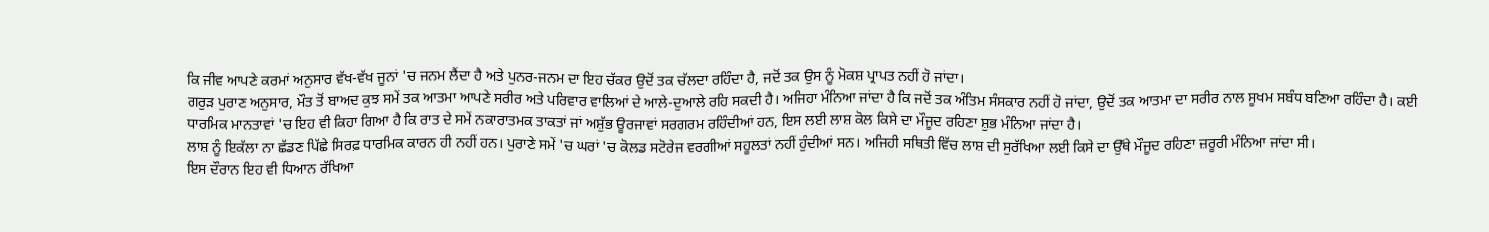ਕਿ ਜੀਵ ਆਪਣੇ ਕਰਮਾਂ ਅਨੁਸਾਰ ਵੱਖ-ਵੱਖ ਜੂਨਾਂ 'ਚ ਜਨਮ ਲੈਂਦਾ ਹੈ ਅਤੇ ਪੁਨਰ-ਜਨਮ ਦਾ ਇਹ ਚੱਕਰ ਉਦੋਂ ਤਕ ਚੱਲਦਾ ਰਹਿੰਦਾ ਹੈ, ਜਦੋਂ ਤਕ ਉਸ ਨੂੰ ਮੋਕਸ਼ ਪ੍ਰਾਪਤ ਨਹੀਂ ਹੋ ਜਾਂਦਾ।
ਗਰੁੜ ਪੁਰਾਣ ਅਨੁਸਾਰ, ਮੌਤ ਤੋਂ ਬਾਅਦ ਕੁਝ ਸਮੇਂ ਤਕ ਆਤਮਾ ਆਪਣੇ ਸਰੀਰ ਅਤੇ ਪਰਿਵਾਰ ਵਾਲਿਆਂ ਦੇ ਆਲੇ-ਦੁਆਲੇ ਰਹਿ ਸਕਦੀ ਹੈ। ਅਜਿਹਾ ਮੰਨਿਆ ਜਾਂਦਾ ਹੈ ਕਿ ਜਦੋਂ ਤਕ ਅੰਤਿਮ ਸੰਸਕਾਰ ਨਹੀਂ ਹੋ ਜਾਂਦਾ, ਉਦੋਂ ਤਕ ਆਤਮਾ ਦਾ ਸਰੀਰ ਨਾਲ ਸੂਖਮ ਸਬੰਧ ਬਣਿਆ ਰਹਿੰਦਾ ਹੈ। ਕਈ ਧਾਰਮਿਕ ਮਾਨਤਾਵਾਂ 'ਚ ਇਹ ਵੀ ਕਿਹਾ ਗਿਆ ਹੈ ਕਿ ਰਾਤ ਦੇ ਸਮੇਂ ਨਕਾਰਾਤਮਕ ਤਾਕਤਾਂ ਜਾਂ ਅਸ਼ੁੱਭ ਊਰਜਾਵਾਂ ਸਰਗਰਮ ਰਹਿੰਦੀਆਂ ਹਨ, ਇਸ ਲਈ ਲਾਸ਼ ਕੋਲ ਕਿਸੇ ਦਾ ਮੌਜੂਦ ਰਹਿਣਾ ਸ਼ੁਭ ਮੰਨਿਆ ਜਾਂਦਾ ਹੈ।
ਲਾਸ਼ ਨੂੰ ਇਕੱਲਾ ਨਾ ਛੱਡਣ ਪਿੱਛੇ ਸਿਰਫ਼ ਧਾਰਮਿਕ ਕਾਰਨ ਹੀ ਨਹੀਂ ਹਨ। ਪੁਰਾਣੇ ਸਮੇਂ 'ਚ ਘਰਾਂ 'ਚ ਕੋਲਡ ਸਟੋਰੇਜ ਵਰਗੀਆਂ ਸਹੂਲਤਾਂ ਨਹੀਂ ਹੁੰਦੀਆਂ ਸਨ। ਅਜਿਹੀ ਸਥਿਤੀ ਵਿੱਚ ਲਾਸ਼ ਦੀ ਸੁਰੱਖਿਆ ਲਈ ਕਿਸੇ ਦਾ ਉੱਥੇ ਮੌਜੂਦ ਰਹਿਣਾ ਜ਼ਰੂਰੀ ਮੰਨਿਆ ਜਾਂਦਾ ਸੀ।
ਇਸ ਦੌਰਾਨ ਇਹ ਵੀ ਧਿਆਨ ਰੱਖਿਆ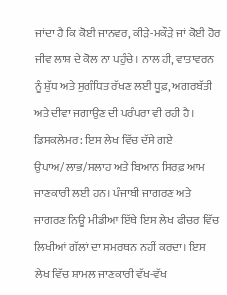ਜਾਂਦਾ ਹੈ ਕਿ ਕੋਈ ਜਾਨਵਰ, ਕੀੜੇ-ਮਕੌੜੇ ਜਾਂ ਕੋਈ ਹੋਰ ਜੀਵ ਲਾਸ਼ ਦੇ ਕੋਲ ਨਾ ਪਹੁੰਚੇ। ਨਾਲ ਹੀ, ਵਾਤਾਵਰਨ ਨੂੰ ਸ਼ੁੱਧ ਅਤੇ ਸੁਗੰਧਿਤ ਰੱਖਣ ਲਈ ਧੂਫ਼, ਅਗਰਬੱਤੀ ਅਤੇ ਦੀਵਾ ਜਗਾਉਣ ਦੀ ਪਰੰਪਰਾ ਵੀ ਰਹੀ ਹੈ।
ਡਿਸਕਲੇਮਰ: ਇਸ ਲੇਖ ਵਿੱਚ ਦੱਸੇ ਗਏ ਉਪਾਅ/ਲਾਭ/ਸਲਾਹ ਅਤੇ ਬਿਆਨ ਸਿਰਫ਼ ਆਮ ਜਾਣਕਾਰੀ ਲਈ ਹਨ। ਪੰਜਾਬੀ ਜਾਗਰਣ ਅਤੇ ਜਾਗਰਣ ਨਿਊ ਮੀਡੀਆ ਇੱਥੇ ਇਸ ਲੇਖ ਫੀਚਰ ਵਿੱਚ ਲਿਖੀਆਂ ਗੱਲਾਂ ਦਾ ਸਮਰਥਨ ਨਹੀਂ ਕਰਦਾ। ਇਸ ਲੇਖ ਵਿੱਚ ਸ਼ਾਮਲ ਜਾਣਕਾਰੀ ਵੱਖ-ਵੱਖ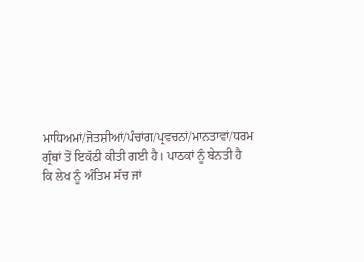ਮਾਧਿਅਮਾਂ/ਜੋਤਸ਼ੀਆਂ/ਪੰਚਾਂਗ/ਪ੍ਰਵਚਨਾਂ/ਮਾਨਤਾਵਾਂ/ਧਰਮ ਗ੍ਰੰਥਾਂ ਤੋਂ ਇਕੱਠੀ ਕੀਤੀ ਗਈ ਹੈ। ਪਾਠਕਾਂ ਨੂੰ ਬੇਨਤੀ ਹੈ ਕਿ ਲੇਖ ਨੂੰ ਅੰਤਿਮ ਸੱਚ ਜਾਂ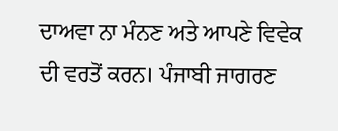ਦਾਅਵਾ ਨਾ ਮੰਨਣ ਅਤੇ ਆਪਣੇ ਵਿਵੇਕ ਦੀ ਵਰਤੋਂ ਕਰਨ। ਪੰਜਾਬੀ ਜਾਗਰਣ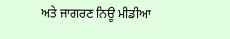ਅਤੇ ਜਾਗਰਣ ਨਿਊ ਮੀਡੀਆ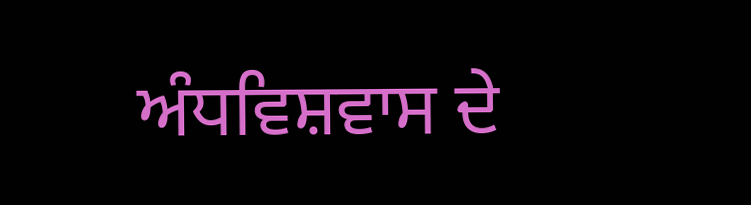ਅੰਧਵਿਸ਼ਵਾਸ ਦੇ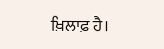ਖ਼ਿਲਾਫ਼ ਹੈ।